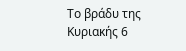Το βράδυ της Κυριακής 6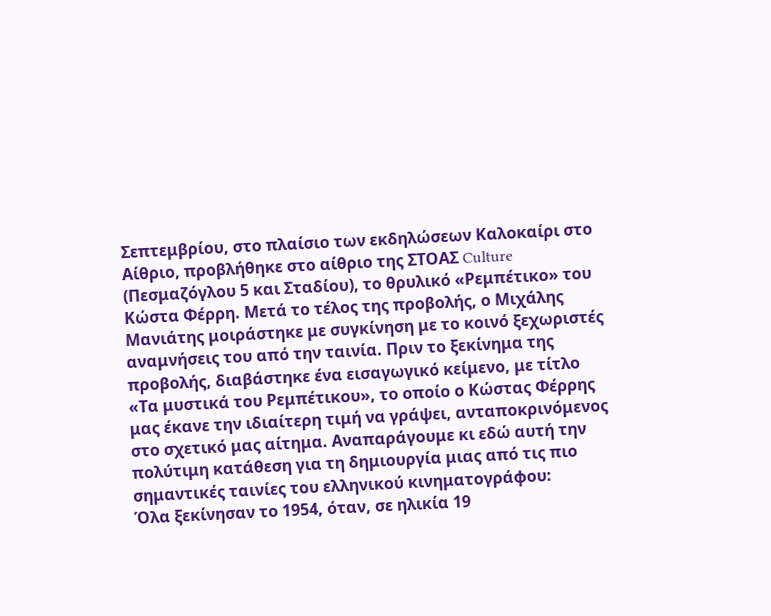Σεπτεμβρίου, στο πλαίσιo των εκδηλώσεων Καλοκαίρι στο Αίθριο, προβλήθηκε στο αίθριο της ΣΤΟΑΣ Culture (Πεσμαζόγλου 5 και Σταδίου), το θρυλικό «Ρεμπέτικο» του Κώστα Φέρρη. Μετά το τέλος της προβολής, ο Μιχάλης Μανιάτης μοιράστηκε με συγκίνηση με το κοινό ξεχωριστές αναμνήσεις του από την ταινία. Πριν το ξεκίνημα της προβολής, διαβάστηκε ένα εισαγωγικό κείμενο, με τίτλο «Τα μυστικά του Ρεμπέτικου», το οποίο ο Κώστας Φέρρης μας έκανε την ιδιαίτερη τιμή να γράψει, ανταποκρινόμενος στο σχετικό μας αίτημα. Αναπαράγουμε κι εδώ αυτή την πολύτιμη κατάθεση για τη δημιουργία μιας από τις πιο σημαντικές ταινίες του ελληνικού κινηματογράφου:
Όλα ξεκίνησαν το 1954, όταν, σε ηλικία 19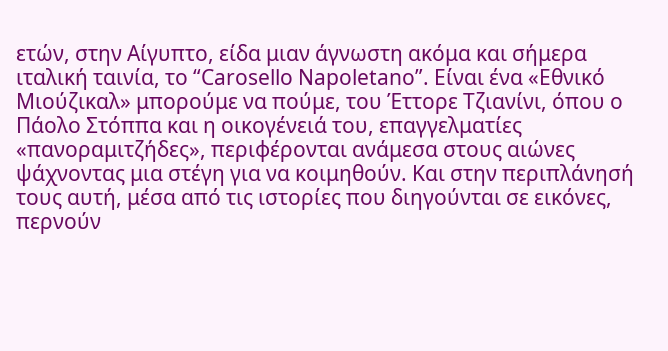ετών, στην Αίγυπτο, είδα μιαν άγνωστη ακόμα και σήμερα ιταλική ταινία, το “Carosello Napoletano”. Είναι ένα «Εθνικό Μιούζικαλ» μπορούμε να πούμε, του Έττορε Τζιανίνι, όπου ο Πάολο Στόππα και η οικογένειά του, επαγγελματίες «πανοραμιτζήδες», περιφέρονται ανάμεσα στους αιώνες ψάχνοντας μια στέγη για να κοιμηθούν. Και στην περιπλάνησή τους αυτή, μέσα από τις ιστορίες που διηγούνται σε εικόνες, περνούν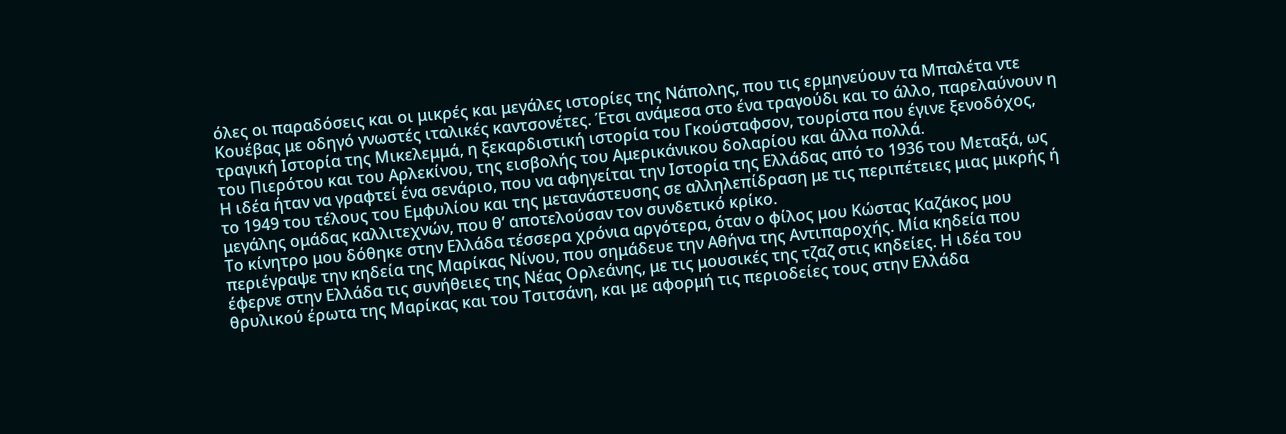όλες οι παραδόσεις και οι μικρές και μεγάλες ιστορίες της Νάπολης, που τις ερμηνεύουν τα Μπαλέτα ντε Κουέβας με οδηγό γνωστές ιταλικές καντσονέτες. Έτσι ανάμεσα στο ένα τραγούδι και το άλλο, παρελαύνουν η τραγική Ιστορία της Μικελεμμά, η ξεκαρδιστική ιστορία του Γκούσταφσον, τουρίστα που έγινε ξενοδόχος, του Πιερότου και του Αρλεκίνου, της εισβολής του Αμερικάνικου δολαρίου και άλλα πολλά.
Η ιδέα ήταν να γραφτεί ένα σενάριο, που να αφηγείται την Ιστορία της Ελλάδας από το 1936 του Μεταξά, ως το 1949 του τέλους του Εμφυλίου και της μετανάστευσης σε αλληλεπίδραση με τις περιπέτειες μιας μικρής ή μεγάλης ομάδας καλλιτεχνών, που θ’ αποτελούσαν τον συνδετικό κρίκο.
Το κίνητρο μου δόθηκε στην Ελλάδα τέσσερα χρόνια αργότερα, όταν ο φίλος μου Κώστας Καζάκος μου περιέγραψε την κηδεία της Μαρίκας Νίνου, που σημάδευε την Αθήνα της Αντιπαροχής. Μία κηδεία που έφερνε στην Ελλάδα τις συνήθειες της Νέας Ορλεάνης, με τις μουσικές της τζαζ στις κηδείες. Η ιδέα του θρυλικού έρωτα της Μαρίκας και του Τσιτσάνη, και με αφορμή τις περιοδείες τους στην Ελλάδα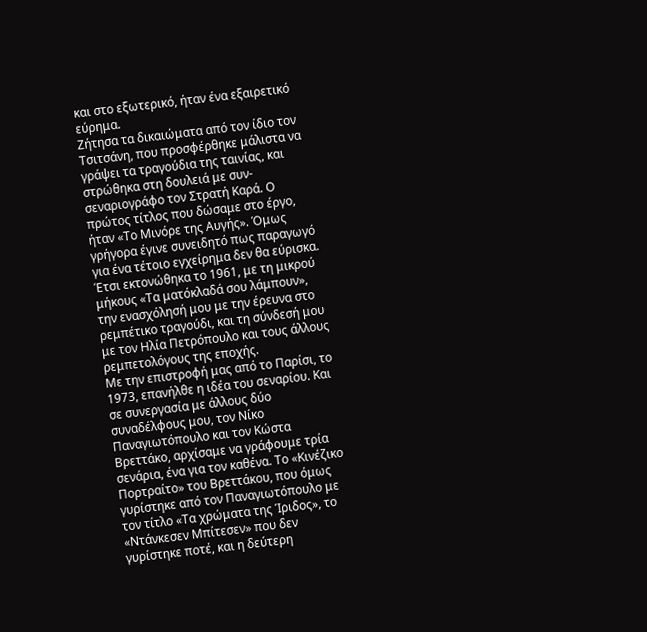και στο εξωτερικό, ήταν ένα εξαιρετικό εύρημα.
Ζήτησα τα δικαιώματα από τον ίδιο τον Τσιτσάνη, που προσφέρθηκε μάλιστα να γράψει τα τραγούδια της ταινίας, και στρώθηκα στη δουλειά με συν-σεναριογράφο τον Στρατή Καρά. Ο πρώτος τίτλος που δώσαμε στο έργο, ήταν «Το Μινόρε της Αυγής». Όμως γρήγορα έγινε συνειδητό πως παραγωγό για ένα τέτοιο εγχείρημα δεν θα εύρισκα. Έτσι εκτονώθηκα το 1961, με τη μικρού μήκους «Τα ματόκλαδά σου λάμπουν», την ενασχόλησή μου με την έρευνα στο ρεμπέτικο τραγούδι, και τη σύνδεσή μου με τον Ηλία Πετρόπουλο και τους άλλους ρεμπετολόγους της εποχής.
Με την επιστροφή μας από το Παρίσι, το 1973, επανήλθε η ιδέα του σεναρίου. Και σε συνεργασία με άλλους δύο συναδέλφους μου, τον Νίκο Παναγιωτόπουλο και τον Κώστα Βρεττάκο, αρχίσαμε να γράφουμε τρία σενάρια, ένα για τον καθένα. Το «Κινέζικο Πορτραίτο» του Βρεττάκου, που όμως γυρίστηκε από τον Παναγιωτόπουλο με τον τίτλο «Τα χρώματα της Ίριδος», το «Ντάνκεσεν Μπίτεσεν» που δεν γυρίστηκε ποτέ, και η δεύτερη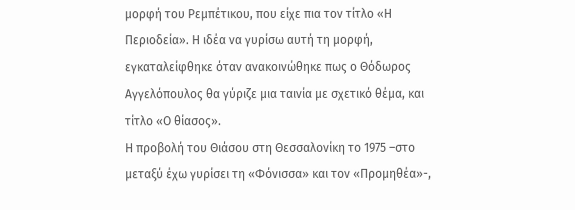μορφή του Ρεμπέτικου, που είχε πια τον τίτλο «Η Περιοδεία». Η ιδέα να γυρίσω αυτή τη μορφή, εγκαταλείφθηκε όταν ανακοινώθηκε πως ο Θόδωρος Αγγελόπουλος θα γύριζε μια ταινία με σχετικό θέμα, και τίτλο «Ο θίασος».
Η προβολή του Θιάσου στη Θεσσαλονίκη το 1975 –στο μεταξύ έχω γυρίσει τη «Φόνισσα» και τον «Προμηθέα»-,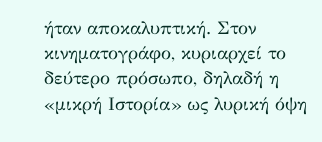ήταν αποκαλυπτική. Στον κινηματογράφο, κυριαρχεί το δεύτερο πρόσωπο, δηλαδή η «μικρή Ιστορία» ως λυρική όψη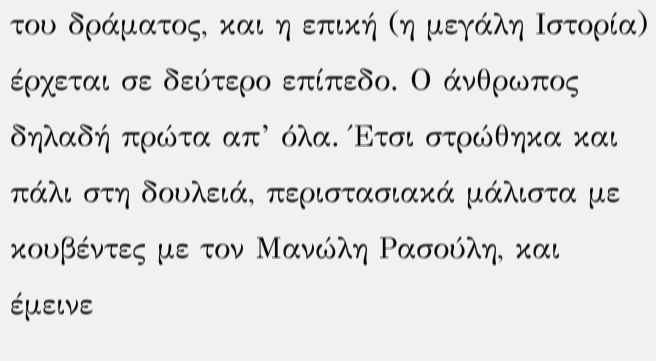του δράματος, και η επική (η μεγάλη Ιστορία) έρχεται σε δεύτερο επίπεδο. Ο άνθρωπος δηλαδή πρώτα απ’ όλα. Έτσι στρώθηκα και πάλι στη δουλειά, περιστασιακά μάλιστα με κουβέντες με τον Μανώλη Ρασούλη, και έμεινε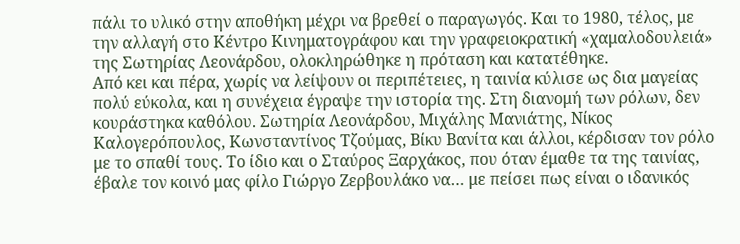πάλι το υλικό στην αποθήκη μέχρι να βρεθεί ο παραγωγός. Και το 1980, τέλος, με την αλλαγή στο Κέντρο Κινηματογράφου και την γραφειοκρατική «χαμαλοδουλειά» της Σωτηρίας Λεονάρδου, ολοκληρώθηκε η πρόταση και κατατέθηκε.
Από κει και πέρα, χωρίς να λείψουν οι περιπέτειες, η ταινία κύλισε ως δια μαγείας πολύ εύκολα, και η συνέχεια έγραψε την ιστορία της. Στη διανομή των ρόλων, δεν κουράστηκα καθόλου. Σωτηρία Λεονάρδου, Μιχάλης Μανιάτης, Νίκος Καλογερόπουλος, Κωνσταντίνος Τζούμας, Βίκυ Βανίτα και άλλοι, κέρδισαν τον ρόλο με το σπαθί τους. Το ίδιο και ο Σταύρος Ξαρχάκος, που όταν έμαθε τα της ταινίας, έβαλε τον κοινό μας φίλο Γιώργο Ζερβουλάκο να… με πείσει πως είναι ο ιδανικός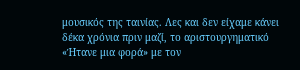μουσικός της ταινίας. Λες και δεν είχαμε κάνει δέκα χρόνια πριν μαζί, το αριστουργηματικό «Ήτανε μια φορά» με τον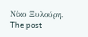Νίκο Ξυλούρη.
The post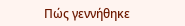Πώς γεννήθηκε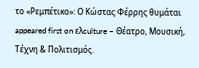το «Ρεμπέτικο»: Ο Κώστας Φέρρης θυμάται appeared first on ελculture – Θέατρο, Μουσική, Τέχνη & Πολιτισμός.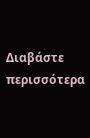Διαβάστε περισσότερα